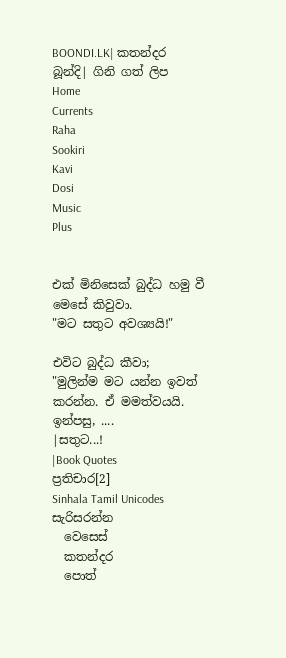BOONDI.LK| කතන්දර බූන්දි| ගිනි ගත් ලිප
Home
Currents
Raha
Sookiri
Kavi
Dosi
Music
Plus


එක් මිනිසෙක් බුද්ධ හමු වී මෙසේ කිවුවා.
"මට සතුට අවශ්‍යයි!"

එවිට බුද්ධ කීවා;
"මුලින්ම මට යන්න ඉවත් කරන්න. ඒ මමත්වයයි.
ඉන්පසු, ....
|සතුට...!
|Book Quotes
ප්‍රතිචාර[2]
Sinhala Tamil Unicodes
සැරිසරන්න
  වෙසෙස්
  කතන්දර
  පොත්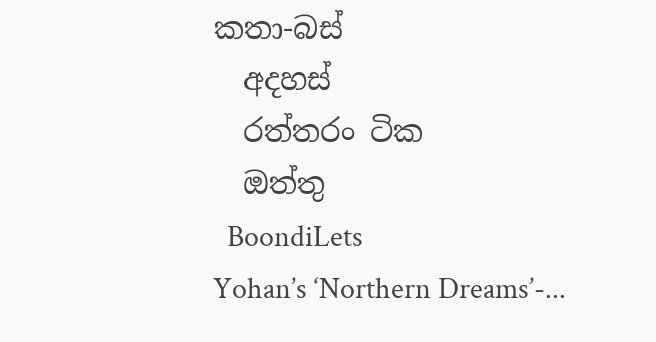කතා-බස්
  අදහස්
  රත්තරං ටික
  ඔත්තු
  BoondiLets
Yohan’s ‘Northern Dreams’-...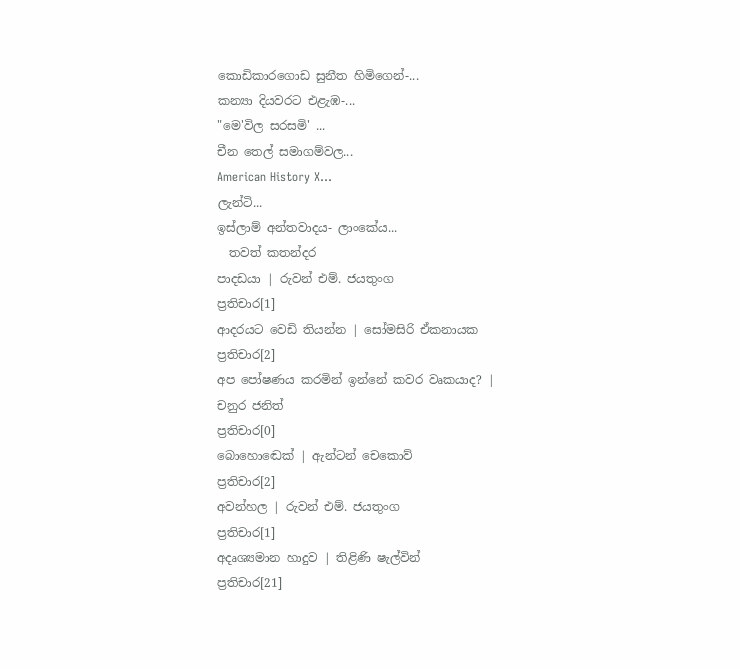කොඩිකාරගොඩ සුනීත හිමිගෙන්-...
කන්‍යා දියවරට එළැඹ-...
"මෙ'විල සරසමි' ...
චීන තෙල් සමාගම්වල...
American History X...
ලැන්ටි...
ඉස්ලාම් අන්තවාදය- ලාංකේය...
  තවත් කතන්දර
පාදඩයා | රුවන් එම්. ජයතුංග
ප්‍රතිචාර[1]
ආදරයට වෙඩි තියන්න | සෝමසිරි ඒකනායක
ප්‍රතිචාර[2]
අප පෝෂණය කරමින් ඉන්නේ කවර වෘකයාද? | චනුර ජනිත්
ප්‍රතිචාර[0]
බොහොඬෙක් | ඇන්ටන් චෙකොව්
ප්‍රතිචාර[2]
අවන්හල | රුවන් එම්. ජයතුංග
ප්‍රතිචාර[1]
අදෘශ්‍යමාන හාදුව | තිළිණි ෂැල්වින්
ප්‍රතිචාර[21]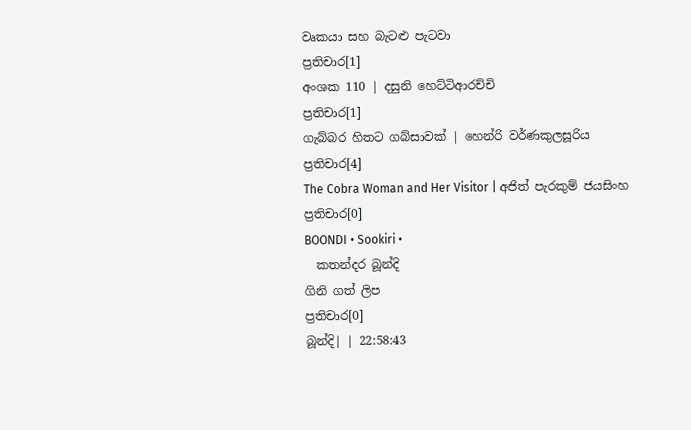වෘකයා සහ බැටළු පැටවා
ප්‍රතිචාර[1]
අංශක 110 | දසුනි හෙට්ටිආරච්චි
ප්‍රතිචාර[1]
ගැබ්බර හිතට ගබ්සාවක් | හෙන්රි වර්ණකුලසූරිය
ප්‍රතිචාර[4]
The Cobra Woman and Her Visitor | අජිත් පැරකුම් ජයසිංහ
ප්‍රතිචාර[0]
BOONDI • Sookiri •
  කතන්දර බූන්දි
ගිනි ගත් ලිප
ප්‍රතිචාර[0]
බූන්දි| | 22:58:43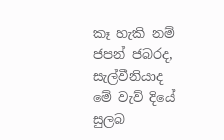කෑ හැකි නම් ජපන් ජබරද, සැල්වීනියාද මේ වැව් දියේ සුලබ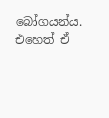බෝගයන්ය. එහෙත් ඒ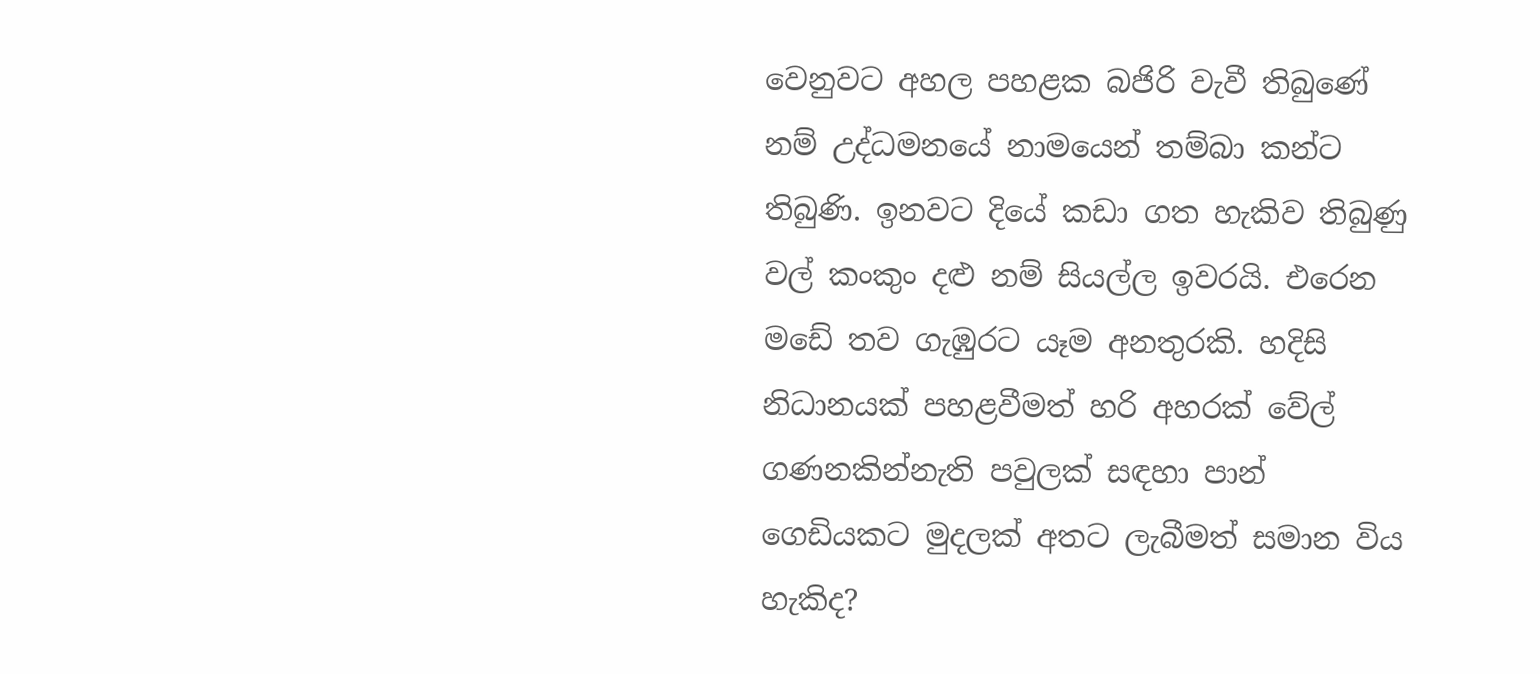වෙනුවට අහල පහළක බජිරි වැවී තිබුණේ නම් උද්ධමනයේ නාමයෙන් තම්බා කන්ට තිබුණි. ඉනවට දියේ කඩා ගත හැකිව තිබුණු වල් කංකුං දළු නම් සියල්ල ඉවරයි. එරෙන මඩේ තව ගැඹුරට යෑම අනතුරකි. හදිසි නිධානයක් පහළවීමත් හරි අහරක් වේල් ගණනකින්නැති පවුලක් සඳහා පාන් ගෙඩියකට මුදලක් අතට ලැබීමත් සමාන විය හැකිද?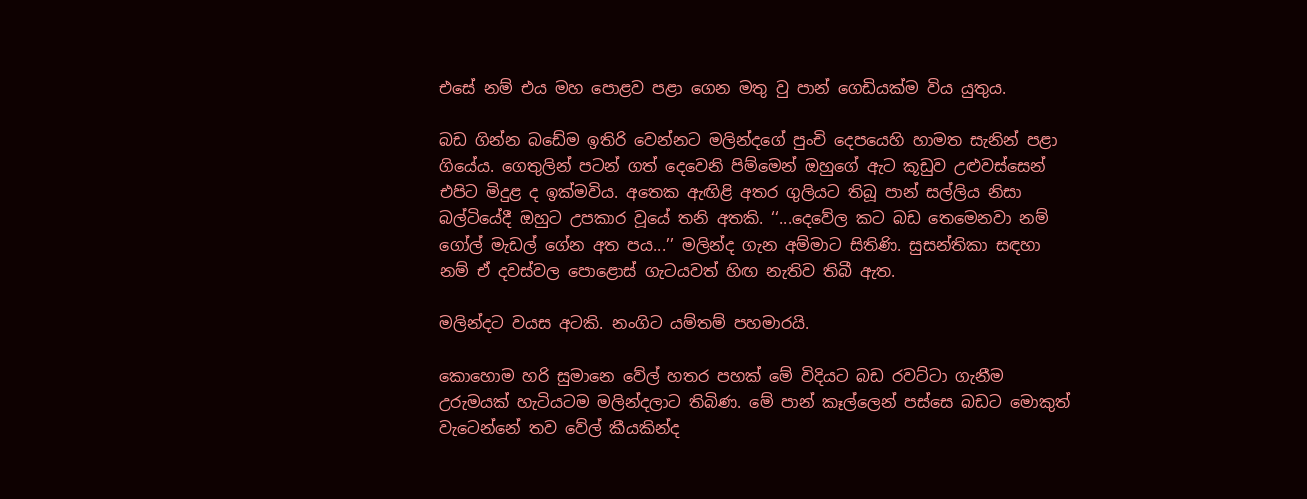එසේ නම් එය මහ පොළව පළා ගෙන මතු වු පාන් ගෙඩියක්ම විය යුතුය.

බඩ ගින්න බඩේම ඉතිරි වෙන්නට මලින්දගේ පුංචි දෙපයෙහි හාමත සැනින් පළා ගියේය. ගෙතුලින් පටන් ගත් දෙවෙනි පිම්මෙන් ඔහුගේ ඇට කූඩුව උළුවස්සෙන් එපිට මිදුළ ද ඉක්මවිය. අතෙක ඇඟිළි අතර ගුලියට තිබූ පාන් සල්ලිය නිසා බල්ටියේදී ඔහුට උපකාර වූයේ තනි අතකි. ‘‘...දෙවේල කට බඩ තෙමෙනවා නම් ගෝල් මැඩල් ගේන අත පය...’’ මලින්ද ගැන අම්මාට සිතිණි. සුසන්තිකා සඳහා නම් ඒ දවස්වල පොළොස් ගැටයවත් හිඟ නැතිව තිබී ඇත.

මලින්දට වයස අටකි. නංගිට යම්තම් පහමාරයි.

කොහොම හරි සුමානෙ වේල් හතර පහක් මේ විදියට බඩ රවට්ටා ගැනීම උරුමයක් හැටියටම මලින්දලාට තිබිණ. මේ පාන් කෑල්ලෙන් පස්සෙ බඩට මොකුත් වැටෙන්නේ තව වේල් කීයකින්ද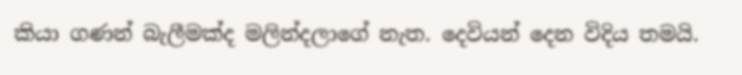කියා ගණන් බැලීමක්ද මලින්දලාගේ නැත. දෙවියන් දෙන විදිය තමයි.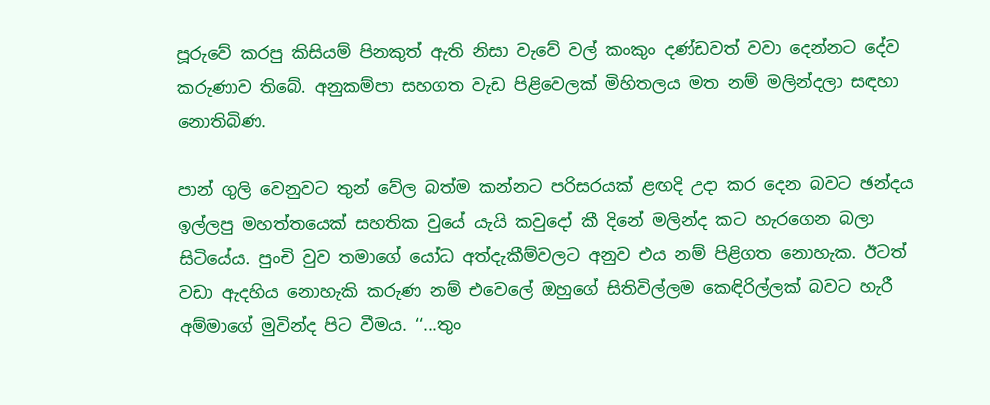පූරුවේ කරපු කිසියම් පිනකුත් ඇති නිසා වැවේ වල් කංකුං දණ්ඩවත් වවා දෙන්නට දේව කරුණාව තිබේ. අනුකම්පා සහගත වැඩ පිළිවෙලක් මිහිතලය මත නම් මලින්දලා සඳහා නොතිබිණ.

පාන් ගුලි වෙනුවට තුන් වේල බත්ම කන්නට පරිසරයක් ළඟදි උදා කර දෙන බවට ඡන්දය ඉල්ලපු මහත්තයෙක් සහතික වුයේ යැයි කවුදෝ කී දිනේ මලින්ද කට හැරගෙන බලා සිටියේය. පුංචි වුව තමාගේ යෝධ අත්දැකීම්වලට අනුව එය නම් පිළිගත නොහැක. ඊටත් වඩා ඇදහිය නොහැකි කරුණ නම් එවෙලේ ඔහුගේ සිතිවිල්ලම කෙඳිරිල්ලක් බවට හැරී අම්මාගේ මුවින්ද පිට වීමය. ‘‘...තුං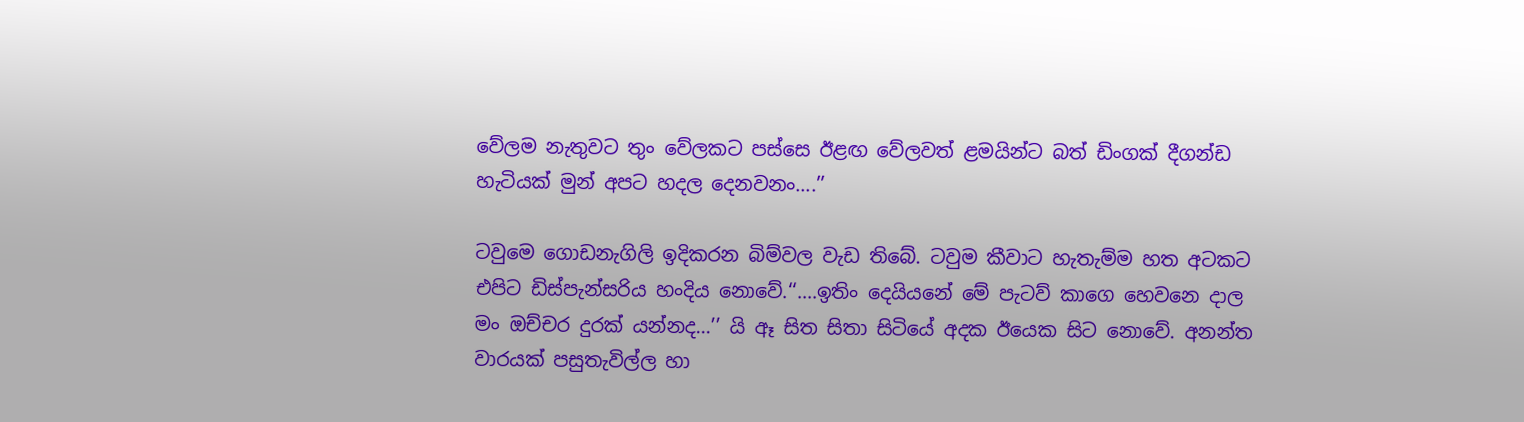වේලම නැතුවට තුං වේලකට පස්සෙ ඊළඟ වේලවත් ළමයින්ට බත් ඩිංගක් දීගන්ඩ හැටියක් මුන් අපට හදල දෙනවනං....’’

ටවුමෙ ගොඩනැගිලි ඉදිකරන බිම්වල වැඩ තිබේ. ටවුම කීවාට හැතැම්ම හත අටකට එපිට ඩිස්පැන්සරිය හංදිය නොවේ.‘‘....ඉතිං දෙයියනේ මේ පැටව් කාගෙ හෙවනෙ දාල මං ඔච්චර දුරක් යන්නද...’’ යි ඈ සිත සිතා සිටියේ අදක ඊයෙක සිට නොවේ. අනන්ත වාරයක් පසුතැවිල්ල හා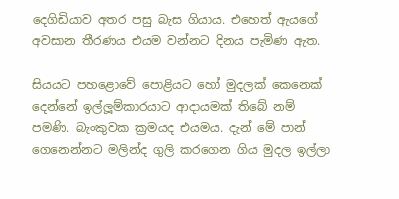දෙගිඩියාව අතර පසු බැස ගියාය. එහෙත් ඇයගේ අවසාන තීරණය එයම වන්නට දිනය පැමිණ ඇත.

සියයට පහළොවේ පොළියට හෝ මුදලක් කෙනෙක් දෙන්නේ ඉල්ලූම්කාරයාට ආදායමක් තිබේ නම් පමණි. බැංකුවක ක්‍රමයද එයමය. දැන් මේ පාන් ගෙනෙන්නට මලින්ද ගුලි කරගෙන ගිය මුදල ඉල්ලා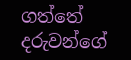ගත්තේ දරුවන්ගේ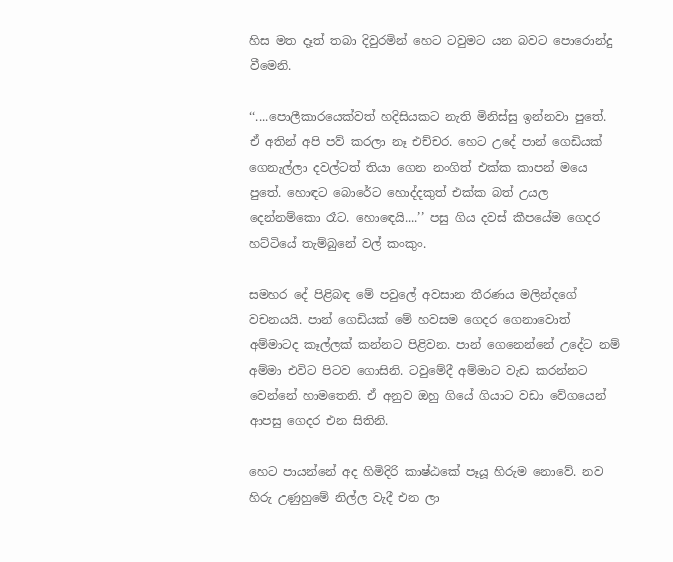හිස මත දෑත් තබා දිවුරමින් හෙට ටවුමට යන බවට පොරොන්දු වීමෙනි.

‘‘....පොලීකාරයෙක්වත් හදිසියකට නැති මිනිස්සු ඉන්නවා පුතේ. ඒ අතින් අපි පව් කරලා නෑ එච්චර. හෙට උදේ පාන් ගෙඩියක් ගෙනැල්ලා දවල්ටත් තියා ගෙන නංගිත් එක්ක කාපන් මයෙ පුතේ. හොඳට බොරේට හොද්දකුත් එක්ක බත් උයල දෙන්නම්කො රෑට. හො‍ඳෙයි....’’ පසු ගිය දවස් කීපයේම ගෙදර හට්ටියේ තැම්බුනේ වල් කංකුං.

සමහර දේ පිළිබඳ මේ පවුලේ අවසාන තීරණය මලින්දගේ වචනයයි. පාන් ගෙඩියක් මේ හවසම ගෙදර ගෙනාවොත් අම්මාටද කෑල්ලක් කන්නට පිළිවන. පාන් ගෙනෙන්නේ උදේට නම් අම්මා එවිට පිටව ගොසිනි. ටවුමේදී අම්මාට වැඩ කරන්නට වෙන්නේ හාමතෙනි. ඒ අනුව ඔහු ගියේ ගියාට වඩා වේගයෙන් ආපසු ගෙදර එන සිතිනි.

හෙට පායන්නේ අද හිමිදිරි කාෂ්ඨකේ පෑයූ හිරුම නොවේ. නව හිරු උණුහුමේ නිල්ල වැදී එන ලා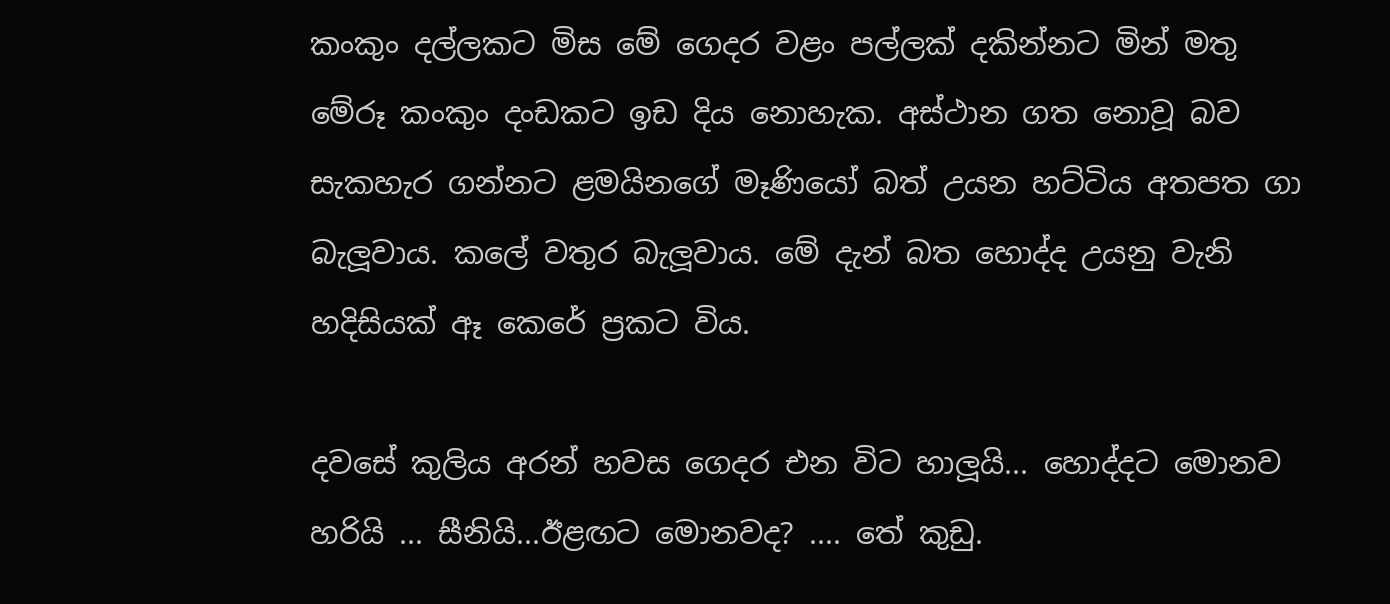කංකුං දල්ලකට මිස මේ ගෙදර වළං පල්ලක් දකින්නට මින් මතු මේරූ කංකුං දංඩකට ඉඩ දිය නොහැක. අස්ථාන ගත නොවූ බව සැකහැර ගන්නට ළමයිනගේ මෑණියෝ බත් උයන හට්ටිය අතපත ගා බැලූවාය. කලේ වතුර බැලූවාය. මේ දැන් බත හොද්ද උයනු වැනි හදිසියක් ඈ කෙරේ ප්‍රකට විය.

දවසේ කුලිය අරන් හවස ගෙදර එන විට හාලූයි... හොද්දට මොනව හරියි ... සීනියි...ඊළඟට මොනවද? .... තේ කුඩු.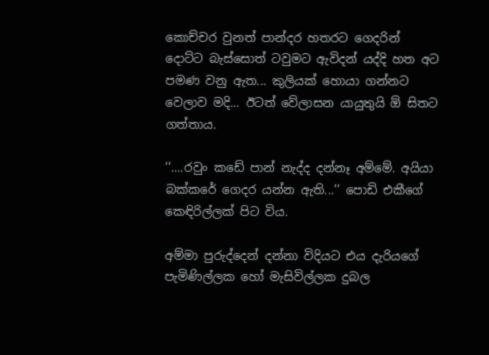කොච්චර වුනත් පාන්දර හතරට ගෙදරින් දොට්ට බැස්සොත් ටවුමට ඇවිදන් යද්දි හත අට පමණ වනු ඇත... කුලියක් හොයා ගන්නට වෙලාව මදි... ඊටත් වේලාසන යායුතුයි ඕ සිතට ගත්තාය.

‘‘....රවුං කඩේ පාන් නැද්ද දන්නෑ අම්මේ. අයියා බක්කරේ ගෙදර යන්න ඇති...’’ පොඩි එකීගේ කෙඳිරිල්ලක් පිට විය.

අම්මා පුරුද්දෙන් දන්නා විදියට එය දැරියගේ පැමිණිල්ලක හෝ මැසිවිල්ලක දුබල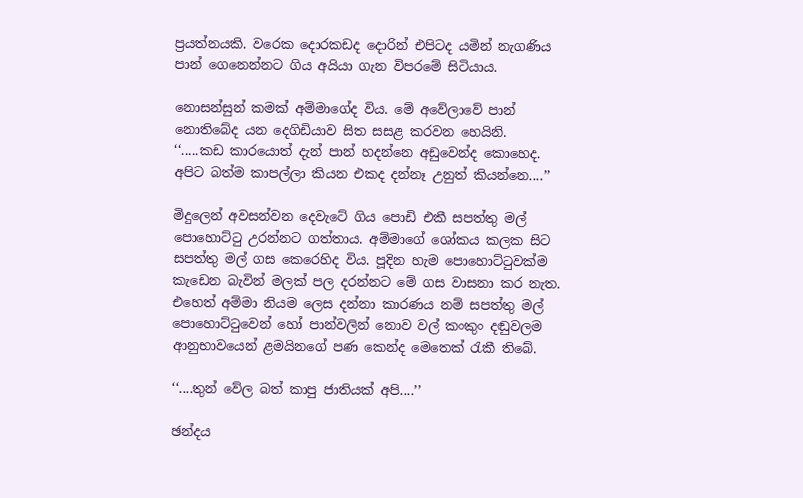ප්‍රයත්නයකි. වරෙක දොරකඩද දොරින් එපිටද යමින් නැගණිය පාන් ගෙනෙන්නට ගිය අයියා ගැන විපරමේ සිටියාය.

නොසන්සුන් කමක් අම්මාගේද විය. මේ අවේලාවේ පාන් නොතිබේද යන දෙගිඩියාව සිත සසළ කරවන හෙයිනි.
‘‘.....කඩ කාරයොත් දැන් පාන් හදන්නෙ අඩුවෙන්ද කොහෙද. අපිට බත්ම කාපල්ලා කියන එකද දන්නෑ උනුත් කියන්නෙ....’’

මිදුලෙන් අවසන්වන දෙවැටේ ගිය පොඩි එකී සපත්තු මල් පොහොට්ටු උරන්නට ගත්තාය. අම්මාගේ ශෝකය කලක සිට සපත්තු මල් ගස කෙරෙහිද විය. පූදින හැම පොහොට්ටුවක්ම කැඩෙන බැවින් මලක් පල දරන්නට මේ ගස වාසනා කර නැත. එහෙත් අම්මා නියම ලෙස දන්නා කාරණය නම් සපත්තු මල් පොහොට්ටුවෙන් හෝ පාන්වලින් නොව වල් කංකුං දඬුවලම ආනුභාවයෙන් ළමයිනගේ පණ කෙන්ද මෙතෙක් රැකී තිබේ.

‘‘....තුන් වේල බත් කාපු ජාතියක් අපි....’’

ඡන්දය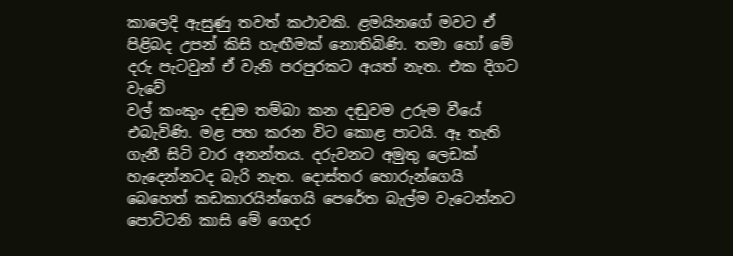කාලෙදි ඇසුණු තවත් කථාවකි. ළමයිනගේ මවට ඒ පිළිබද උපන් කිසි හැඟීමක් නොතිබිණි. තමා හෝ මේ දරු පැටවුන් ඒ වැනි පරපුරකට අයත් නැත. එක දිගට වැවේ
වල් කංකුං දඬුම තම්බා කන දඬුවම උරුම වීයේ එබැවිණි. මළ පහ කරන විට කොළ පාටයි. ඈ තැති ගැනී සිටි වාර අනන්තය. දරුවනට අමුතු ලෙඩක් හැදෙන්නටද බැරි නැත. දොස්තර හොරුන්ගෙයි බෙහෙත් කඩකාරයින්ගෙයි පෙරේත බැල්ම වැටෙන්නට පොට්ටනි කාසි මේ ගෙදර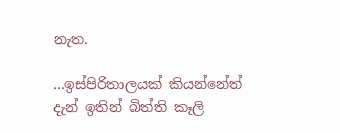නැත.

...ඉස්පිරිතාලයක් කියන්නේත් දැන් ඉතින් බිත්ති කෑලි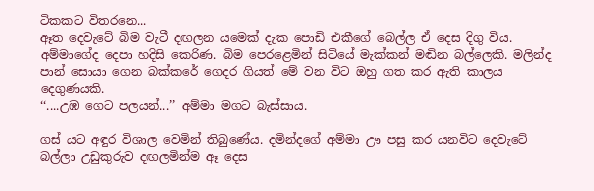ටිකකට විතරනෙ...
ඈත දෙවැටේ බිම වැටී දඟලන යමෙක් දැක පොඩි එකීගේ බෙල්ල ඒ දෙස දිගු විය. අම්මාගේද දෙපා හදිසි කෙරිණ. බිම පෙරළෙමින් සිටියේ මැක්කන් මඬින බල්ලෙකි. මලින්ද පාන් සොයා ගෙන බක්කරේ ගෙදර ගියත් මේ වන විට ඔහු ගත කර ඇති කාලය දෙගුණයකි.
‘‘....උඹ ගෙට පලයන්...’’ අම්මා මගට බැස්සාය.

ගස් යට අඳුර විශාල වෙමින් තිබුණේය. දමින්දගේ අම්මා ඌ පසු කර යනවිට දෙවැටේ බල්ලා උඩුකුරුව දඟලමින්ම ඈ දෙස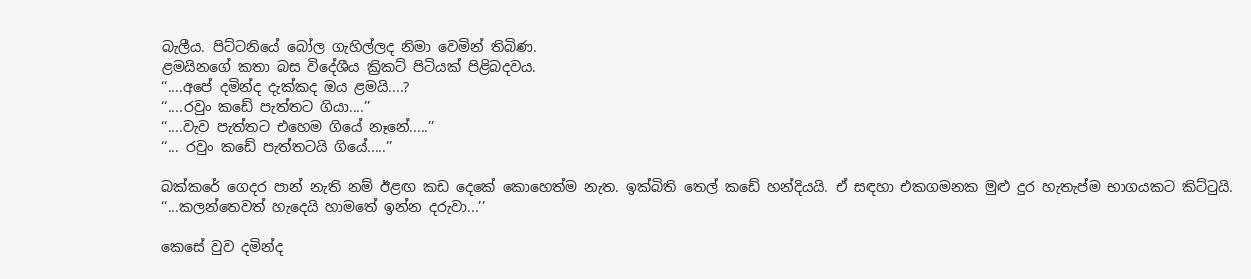බැලීය. පිට්ටනියේ බෝල ගැහිල්ලද නිමා වෙමින් තිබිණ.
ළමයිනගේ කතා බස විදේශීය ක්‍රිකට් පිටියක් පිළිබදවය.
‘‘....අපේ දමින්ද දැක්කද ඔය ළමයි....?
‘‘....රවුං කඩේ පැත්තට ගියා....’’
‘‘....වැව පැත්තට එහෙම ගියේ නෑනේ.....’’
‘‘... රවුං කඩේ පැත්තටයි ගියේ.....’’

බක්කරේ ගෙදර පාන් නැති නම් ඊළඟ කඩ දෙකේ කොහෙත්ම නැත. ඉක්බිති තෙල් කඩේ හන්දියයි. ඒ සඳහා එකගමනක මුළු දුර හැතැප්ම භාගයකට කිට්ටුයි.
‘‘...කලන්තෙවත් හැදෙයි හාමතේ ඉන්න දරුවා...’’

කෙසේ වුව දමින්ද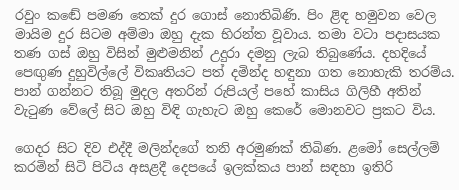රවුං කඬේ පමණ තෙක් දුර ගොස් නොතිබිණි. පිං ළිඳ හමුවන වෙල මායිම දුර සිටම අම්මා ඔහු දැක භිරන්ත වූවාය. තමා වටා පදාසයක තණ ගස් ඔහු විසින් මුළුමනින් උදුරා දමනු ලැබ තිබුණේය. දහදියේ පෙඟුණ දුහුවිල්ලේ විකෘතියට පත් දමින්ද හඳුනා ගත නොහැකි තරම්ය. පාන් ගන්නට තිබූ මුදල අතරින් රුපියල් පහේ කාසිය ගිලිහී අතින් වැටුණ වේලේ සිට ඔහු විඳි ගැහැට ඔහු කෙරේ මොනවට ප්‍රකට විය.

ගෙදර සිට දිව එද්දී මලින්දගේ තනි අරමුණක් තිබිණ. ළමෝ සෙල්ලම් කරමින් සිටි පිටිය අසළදී දෙපයේ ඉලක්කය පාන් සඳහා ඉතිරි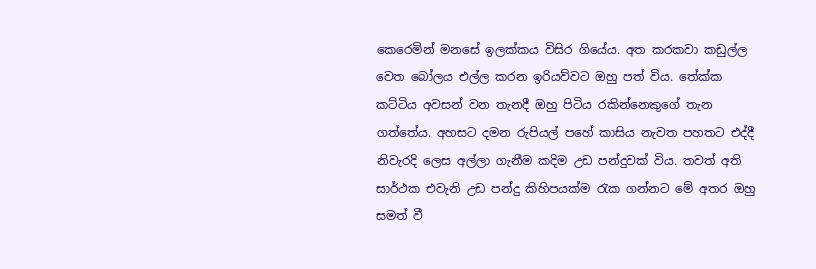කෙරෙමින් මනසේ ඉලක්කය විසිර ගියේය. අත කරකවා කඩුල්ල වෙත බෝලය එල්ල කරන ඉරියව්වට ඔහු පත් විය. තේක්ක කට්ටිය අවසන් වන තැනදී ඔහු පිටිය රකින්නෙකුගේ තැන ගත්තේය. අහසට දමන රුපියල් පහේ කාසිය නැවත පහතට එද්දී නිවැරදි ලෙස අල්ලා ගැනීම කදිම උඩ පන්දුවක් විය. තවත් අති සාර්ථක එවැනි උඩ පන්දු කිහිපයක්ම රැක ගන්නට මේ අතර ඔහු සමත් වී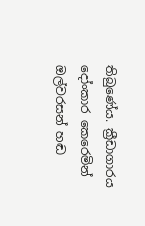තිබුණේය. ක්‍රීඩාගාරය දෝංකාර කෙරෙමින් ඔල්වරසන් හඬ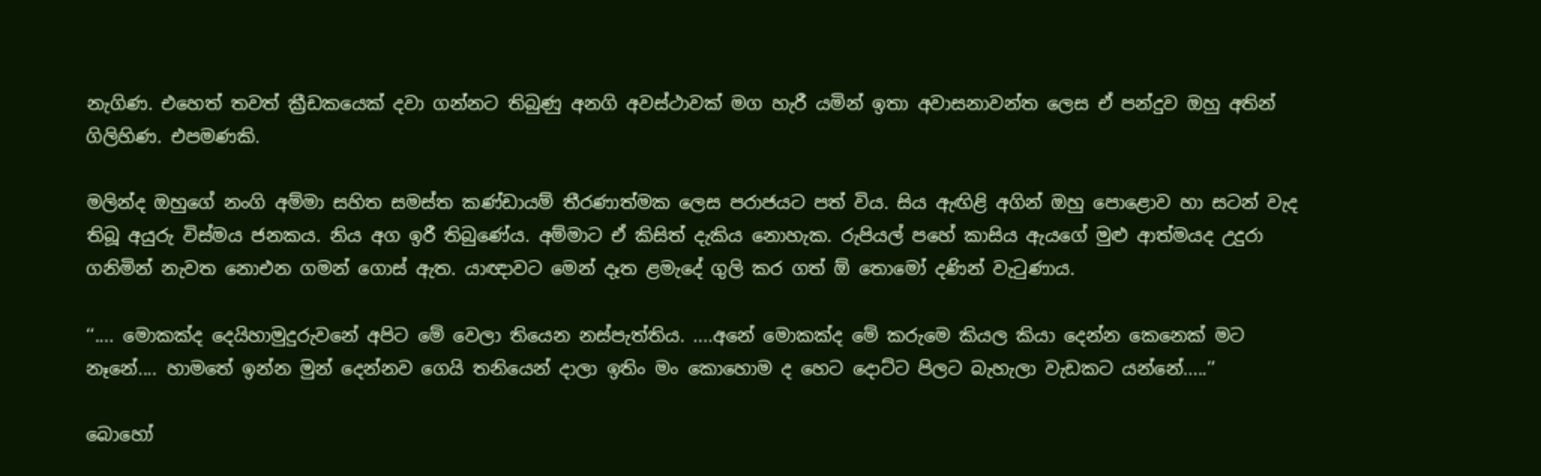නැගිණ. එහෙත් තවත් ක්‍රීඩකයෙක් දවා ගන්නට තිබුණු අනගි අවස්ථාවක් මග හැරී යමින් ඉතා අවාසනාවන්ත ලෙස ඒ පන්දුව ඔහු අතින් ගිලිහිණ. එපමණකි.

මලින්ද ඔහුගේ නංගි අම්මා සහිත සමස්ත කණ්ඩායම් තීරණාත්මක ලෙස පරාජයට පත් විය. සිය ඇඟිළි අගින් ඔහු පොළොව හා සටන් වැද තිබූ අයුරු විස්මය ජනකය. නිය අග ඉරී තිබුණේය. අම්මාට ඒ කිසිත් දැකිය නොහැක. රුපියල් පහේ කාසිය ඇයගේ මුළු ආත්මයද උදුරා ගනිමින් නැවත නොඑන ගමන් ගොස් ඇත. යාඥාවට මෙන් දෑත ළමැදේ ගුලි කර ගත් ඕ තොමෝ දණින් වැටුණාය.

‘‘.... මොකක්ද දෙයිහාමුදුරුවනේ අපිට මේ වෙලා තියෙන නස්පැත්තිය. ....අනේ මොකක්ද මේ කරුමෙ කියල කියා දෙන්න කෙනෙක් මට නෑනේ.... හාමතේ ඉන්න මුන් දෙන්නව ගෙයි තනියෙන් දාලා ඉතිං මං කොහොම ද හෙට දොට්ට පිලට බැහැලා වැඩකට යන්නේ.....’’

බොහෝ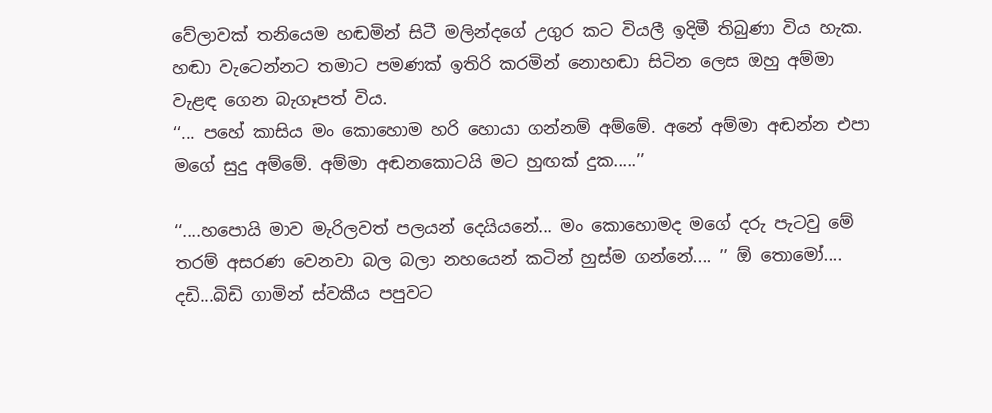වේලාවක් තනියෙම හඬමින් සිටී මලින්දගේ උගුර කට වියලී ඉදිමී තිබුණා විය හැක. හඬා වැටෙන්නට තමාට පමණක් ඉතිරි කරමින් නොහඬා සිටින ලෙස ඔහු අම්මා
වැළඳ ගෙන බැගෑපත් විය.
‘‘... පහේ කාසිය මං කොහොම හරි හොයා ගන්නම් අම්මේ. අනේ අම්මා අඬන්න එපා මගේ සුදු අම්මේ. අම්මා අඬනකොටයි මට හුඟක් දුක.....’’

‘‘....හපොයි මාව මැරිලවත් පලයන් දෙයියනේ... මං කොහොමද මගේ දරු පැටවු මේ තරම් අසරණ වෙනවා බල බලා නහයෙන් කටින් හුස්ම ගන්නේ.... ’’ ඕ තොමෝ.... දඩි...බිඩි ගාමින් ස්වකීය පපුවට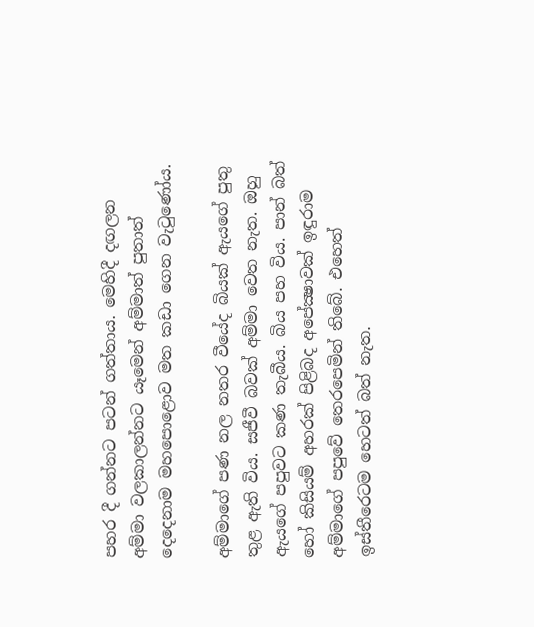පහර දී ගන්නට පටන් ගත්තාය. මෙහිදී දඟලන අම්මා වලකාලන්නට යෑමෙන් අම්මාත් පුතාත් දෙදෙනාම මහපොළොව මත කඩා ගෙන වැටුණෝය.

අම්මාගේ පණ නල නතර වීයේද බියක් ඇයගේ පුතු තුළ ඇති විය. සජීවී බවක් අම්මා වෙත නැත. ඔහු ඇයගේ පපුවට කණ තැබීය. බිය පහ විය. පාන් බත් හෝ කිසියම් අහරක් පිළිබද අපේක්‍ෂාවක් ඉඳුරාම අම්මාගේ පපුවේ තෙරපෙමින් තිබේ. එහෙත් ඉස්තීරෙටම හෙටත් බත් නැත.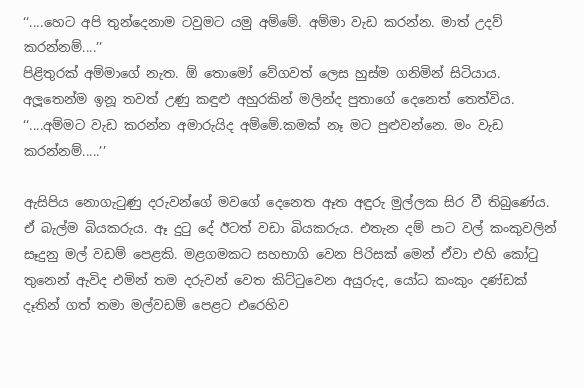‘‘....හෙට අපි තුන්දෙනාම ටවුමට යමු අම්මේ. අම්මා වැඩ කරන්න. මාත් උදව් කරන්නම්....’’
පිළිතුරක් අම්මාගේ නැත. ඕ තොමෝ වේගවත් ලෙස හුස්ම ගනිමින් සිටියාය. අලූතෙන්ම ඉනූ තවත් උණු කඳුළු අහුරකින් මලින්ද පුතාගේ දෙනෙත් තෙත්විය.
‘‘....අම්මට වැඩ කරන්න අමාරුයිද අම්මේ.කමක් නෑ මට පුළුවන්නෙ. මං වැඩ කරන්නම්.....’’

ඇසිපිය නොගැටුණු දරුවන්ගේ මවගේ දෙනෙත ඈත අඳුරු මුල්ලක සිර වී තිබුණේය. ඒ බැල්ම බියකරුය. ඈ දුටු දේ ඊටත් වඩා බියකරුය. එතැන දම් පාට වල් කංකුවලින් සෑදුනු මල් වඩම් පෙළකි. මළගමකට සහභාගි වෙන පිරිසක් මෙන් ඒවා එහි කෝටු තුනෙන් ඇවිද එමින් තම දරුවන් වෙත කිට්ටුවෙන අයුරුද, යෝධ කංකුං දණ්ඩක් දෑතින් ගත් තමා මල්වඩම් පෙළට එරෙහිව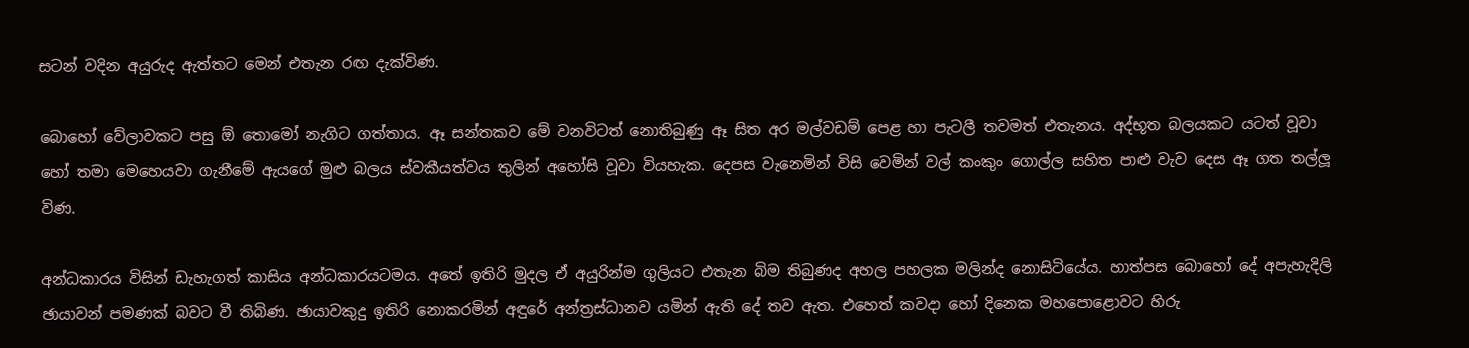සටන් වදින අයුරුද ඇත්තට මෙන් එතැන රඟ දැක්විණ.

බොහෝ වේලාවකට පසු ඕ තොමෝ නැගිට ගත්තාය. ඈ සන්තකව මේ වනවිටත් නොතිබුණු ඈ සිත අර මල්වඩම් පෙළ හා පැටලී තවමත් එතැනය. අද්භූත බලයකට යටත් වූවා හෝ තමා මෙහෙයවා ගැනීමේ ඇයගේ මුළු බලය ස්වකීයත්වය තුලින් අහෝසි වූවා වියහැක. දෙපස වැනෙමින් විසි වෙමින් වල් කංකුං ගොල්ල සහිත පාළු වැව දෙස ඈ ගත තල්ලූ විණ.

අන්ධකාරය විසින් ඩැහැගත් කාසිය අන්ධකාරයටමය. අතේ ඉතිරි මුදල ඒ අයුරින්ම ගුලියට එතැන බිම තිබුණද අහල පහලක මලින්ද නොසිටියේය. හාත්පස බොහෝ දේ අපැහැදිලි ඡායාවන් පමණක් බවට වී තිබිණ. ඡායාවකුදු ඉතිරි නොකරමින් අඳුරේ අන්ත්‍රස්ධානව යමින් ඇති දේ තව ඇත. එහෙත් කවදා හෝ දිනෙක මහපොළොවට හිරු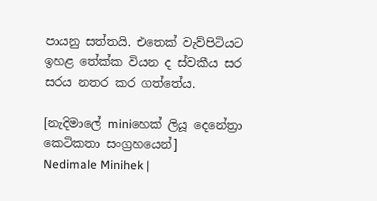පායනු සත්තයි. එතෙක් වැව්පිටියට ඉහළ තේක්ක වියන ද ස්වකීය සර සරය නතර කර ගත්තේය.

[නැදිමාලේ miniහෙක් ලියූ දෙනේත්‍රා කෙටිකතා සංග්‍රහයෙන්]
Nedimale Minihek |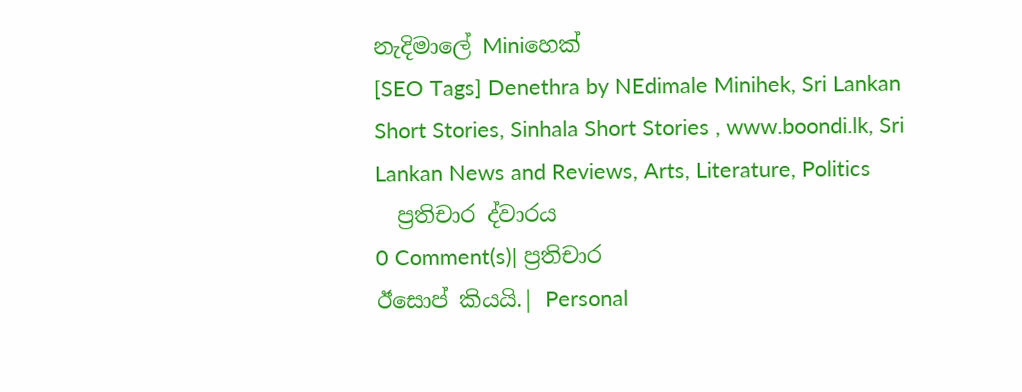නැදිමාලේ Miniහෙක්
[SEO Tags] Denethra by NEdimale Minihek, Sri Lankan Short Stories, Sinhala Short Stories , www.boondi.lk, Sri Lankan News and Reviews, Arts, Literature, Politics
  ප්‍රතිචාර ද්වාරය
0 Comment(s)| ප්‍රතිචාර
ඊසොප් කියයි.| Personal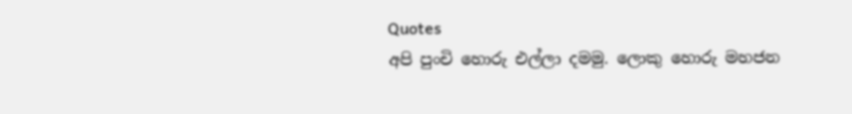Quotes
අපි පුංචි හොරු එල්ලා දමමු. ලොකු හොරු මහජන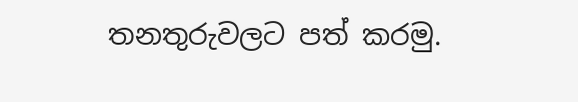තනතුරුවලට පත් කරමු.